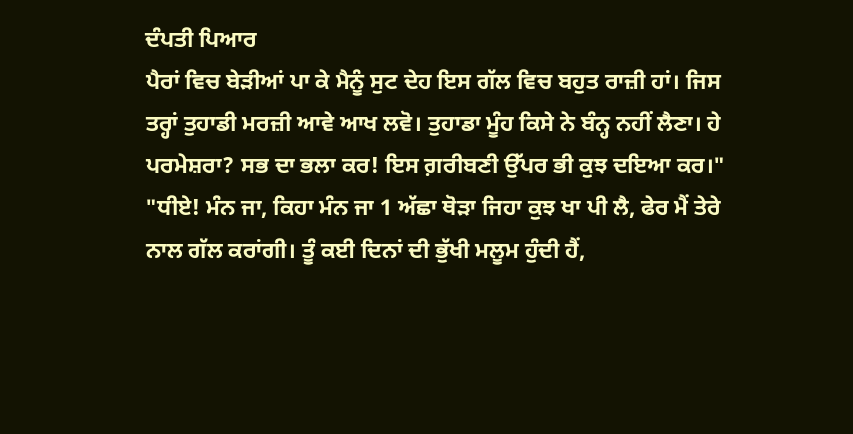ਦੰਪਤੀ ਪਿਆਰ
ਪੈਰਾਂ ਵਿਚ ਬੇੜੀਆਂ ਪਾ ਕੇ ਮੈਨੂੰ ਸੁਟ ਦੇਹ ਇਸ ਗੱਲ ਵਿਚ ਬਹੁਤ ਰਾਜ਼ੀ ਹਾਂ। ਜਿਸ ਤਰ੍ਹਾਂ ਤੁਹਾਡੀ ਮਰਜ਼ੀ ਆਵੇ ਆਖ ਲਵੋ। ਤੁਹਾਡਾ ਮੂੰਹ ਕਿਸੇ ਨੇ ਬੰਨ੍ਹ ਨਹੀਂ ਲੈਣਾ। ਹੇ ਪਰਮੇਸ਼ਰਾ? ਸਭ ਦਾ ਭਲਾ ਕਰ! ਇਸ ਗ਼ਰੀਬਣੀ ਉੱਪਰ ਭੀ ਕੁਝ ਦਇਆ ਕਰ।"
"ਧੀਏ! ਮੰਨ ਜਾ, ਕਿਹਾ ਮੰਨ ਜਾ 1 ਅੱਛਾ ਥੋੜਾ ਜਿਹਾ ਕੁਝ ਖਾ ਪੀ ਲੈ, ਫੇਰ ਮੈਂ ਤੇਰੇ ਨਾਲ ਗੱਲ ਕਰਾਂਗੀ। ਤੂੰ ਕਈ ਦਿਨਾਂ ਦੀ ਭੁੱਖੀ ਮਲੂਮ ਹੁੰਦੀ ਹੈਂ,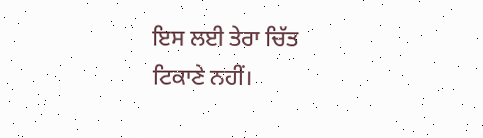ਇਸ ਲਈ ਤੇਰਾ ਚਿੱਤ ਟਿਕਾਣੇ ਨਹੀਂ।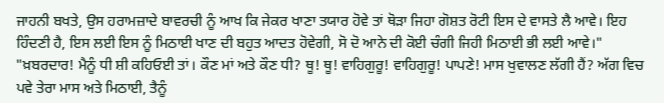ਜਾਹਨੀ ਬਖਤੇ, ਉਸ ਹਰਾਮਜ਼ਾਦੇ ਬਾਵਰਚੀ ਨੂੰ ਆਖ ਕਿ ਜੇਕਰ ਖਾਣਾ ਤਯਾਰ ਹੋਵੇ ਤਾਂ ਥੋੜਾ ਜਿਹਾ ਗੋਸ਼ਤ ਰੋਟੀ ਇਸ ਦੇ ਵਾਸਤੇ ਲੈ ਆਵੇ। ਇਹ ਹਿੰਦਣੀ ਹੈ, ਇਸ ਲਈ ਇਸ ਨੂੰ ਮਿਠਾਈ ਖਾਣ ਦੀ ਬਹੁਤ ਆਦਤ ਹੋਵੇਗੀ, ਸੋ ਦੋ ਆਨੇ ਦੀ ਕੋਈ ਚੰਗੀ ਜਿਹੀ ਮਿਠਾਈ ਭੀ ਲਈ ਆਵੇ।"
"ਖ਼ਬਰਦਾਰ! ਮੈਨੂੰ ਧੀ ਸ਼ੀ ਕਹਿਓਈ ਤਾਂ। ਕੌਣ ਮਾਂ ਅਤੇ ਕੌਣ ਧੀ? ਥੂ! ਥੂ! ਵਾਹਿਗੁਰੂ! ਵਾਹਿਗੁਰੂ! ਪਾਪਣੇ! ਮਾਸ ਖੁਵਾਲਣ ਲੱਗੀ ਹੈਂ? ਅੱਗ ਵਿਚ ਪਵੇ ਤੇਰਾ ਮਾਸ ਅਤੇ ਮਿਠਾਈ, ਤੈਨੂੰ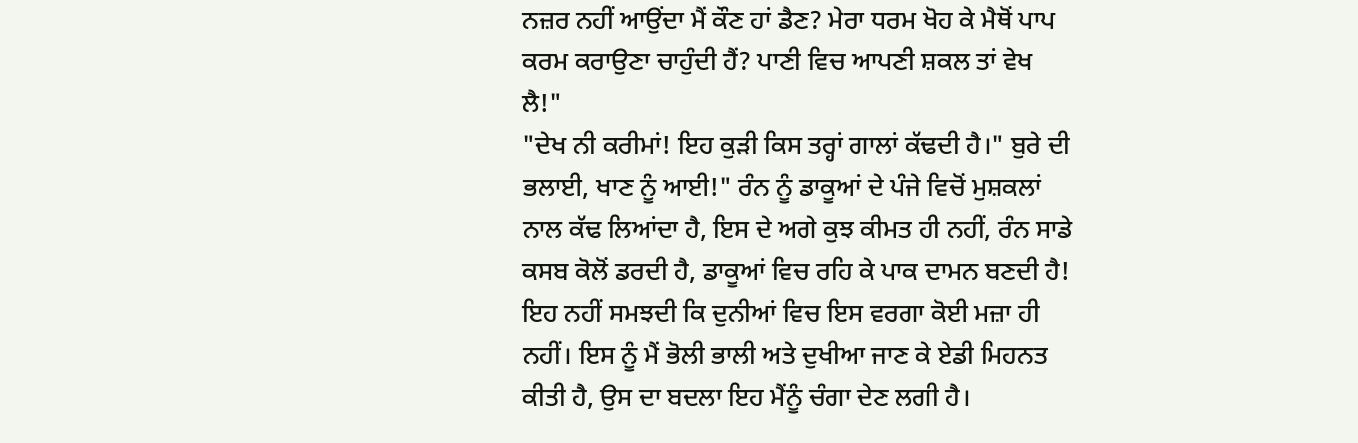ਨਜ਼ਰ ਨਹੀਂ ਆਉਂਦਾ ਮੈਂ ਕੌਣ ਹਾਂ ਡੈਣ? ਮੇਰਾ ਧਰਮ ਖੋਹ ਕੇ ਮੈਥੋਂ ਪਾਪ ਕਰਮ ਕਰਾਉਣਾ ਚਾਹੁੰਦੀ ਹੈਂ? ਪਾਣੀ ਵਿਚ ਆਪਣੀ ਸ਼ਕਲ ਤਾਂ ਵੇਖ ਲੈ!"
"ਦੇਖ ਨੀ ਕਰੀਮਾਂ! ਇਹ ਕੁੜੀ ਕਿਸ ਤਰ੍ਹਾਂ ਗਾਲਾਂ ਕੱਢਦੀ ਹੈ।" ਬੁਰੇ ਦੀ ਭਲਾਈ, ਖਾਣ ਨੂੰ ਆਈ!" ਰੰਨ ਨੂੰ ਡਾਕੂਆਂ ਦੇ ਪੰਜੇ ਵਿਚੋਂ ਮੁਸ਼ਕਲਾਂ ਨਾਲ ਕੱਢ ਲਿਆਂਦਾ ਹੈ, ਇਸ ਦੇ ਅਗੇ ਕੁਝ ਕੀਮਤ ਹੀ ਨਹੀਂ, ਰੰਨ ਸਾਡੇ ਕਸਬ ਕੋਲੋਂ ਡਰਦੀ ਹੈ, ਡਾਕੂਆਂ ਵਿਚ ਰਹਿ ਕੇ ਪਾਕ ਦਾਮਨ ਬਣਦੀ ਹੈ! ਇਹ ਨਹੀਂ ਸਮਝਦੀ ਕਿ ਦੁਨੀਆਂ ਵਿਚ ਇਸ ਵਰਗਾ ਕੋਈ ਮਜ਼ਾ ਹੀ ਨਹੀਂ। ਇਸ ਨੂੰ ਮੈਂ ਭੋਲੀ ਭਾਲੀ ਅਤੇ ਦੁਖੀਆ ਜਾਣ ਕੇ ਏਡੀ ਮਿਹਨਤ ਕੀਤੀ ਹੈ, ਉਸ ਦਾ ਬਦਲਾ ਇਹ ਮੈਂਨੂੰ ਚੰਗਾ ਦੇਣ ਲਗੀ ਹੈ।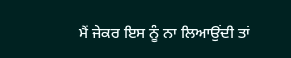ਮੈਂ ਜੇਕਰ ਇਸ ਨੂੰ ਨਾ ਲਿਆਉਂਦੀ ਤਾਂ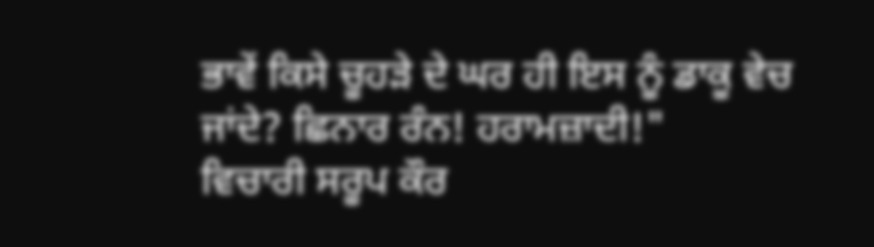ਭਾਵੇਂ ਕਿਸੇ ਚੂਹੜੇ ਦੇ ਘਰ ਹੀ ਇਸ ਨੂੰ ਡਾਕੂ ਵੇਚ ਜਾਂਦੇ? ਛਿਨਾਰ ਰੰਨ! ਹਰਾਮਜ਼ਾਦੀ!"
ਵਿਚਾਰੀ ਸਰੂਪ ਕੌਰ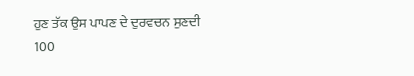ਹੁਣ ਤੱਕ ਉਸ ਪਾਪਣ ਦੇ ਦੁਰਵਚਨ ਸੁਣਦੀ
100